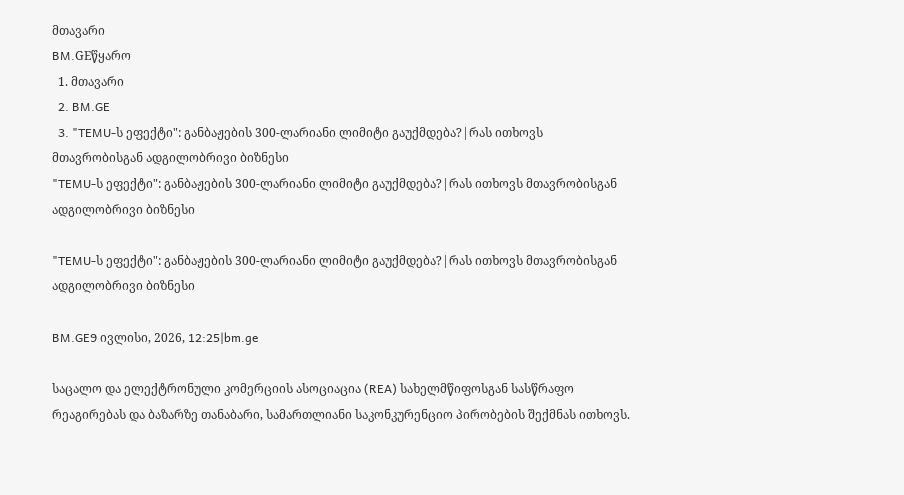მთავარი
BM.GEწყარო
  1. მთავარი
  2. BM.GE
  3. "TEMU-ს ეფექტი": განბაჟების 300-ლარიანი ლიმიტი გაუქმდება?|რას ითხოვს მთავრობისგან ადგილობრივი ბიზნესი
"TEMU-ს ეფექტი": განბაჟების 300-ლარიანი ლიმიტი გაუქმდება?|რას ითხოვს მთავრობისგან ადგილობრივი ბიზნესი

"TEMU-ს ეფექტი": განბაჟების 300-ლარიანი ლიმიტი გაუქმდება?|რას ითხოვს მთავრობისგან ადგილობრივი ბიზნესი

BM.GE9 ივლისი, 2026, 12:25|bm.ge

საცალო და ელექტრონული კომერციის ასოციაცია (REA) სახელმწიფოსგან სასწრაფო რეაგირებას და ბაზარზე თანაბარი, სამართლიანი საკონკურენციო პირობების შექმნას ითხოვს.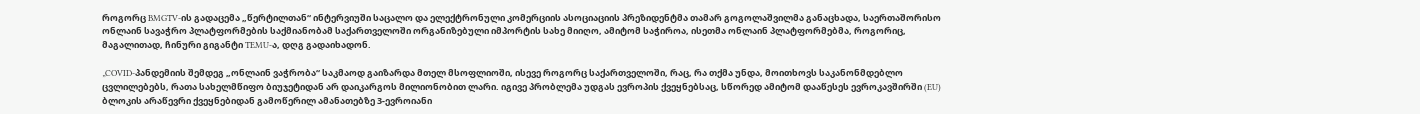როგორც BMGTV-ის გადაცემა „წერტილთან“ ინტერვიუში საცალო და ელექტრონული კომერციის ასოციაციის პრეზიდენტმა თამარ გოგოლაშვილმა განაცხადა, საერთაშორისო ონლაინ სავაჭრო პლატფორმების საქმიანობამ საქართველოში ორგანიზებული იმპორტის სახე მიიღო, ამიტომ საჭიროა, ისეთმა ონლაინ პლატფორმებმა, როგორიც, მაგალითად, ჩინური გიგანტი TEMU-ა, დღგ გადაიხადონ.

„COVID-პანდემიის შემდეგ „ონლაინ ვაჭრობა“ საკმაოდ გაიზარდა მთელ მსოფლიოში, ისევე როგორც საქართველოში, რაც, რა თქმა უნდა, მოითხოვს საკანონმდებლო ცვლილებებს, რათა სახელმწიფო ბიუჯეტიდან არ დაიკარგოს მილიონობით ლარი. იგივე პრობლემა უდგას ევროპის ქვეყნებსაც, სწორედ ამიტომ დააწესეს ევროკავშირში (EU) ბლოკის არაწევრი ქვეყნებიდან გამოწერილ ამანათებზე 3-ევროიანი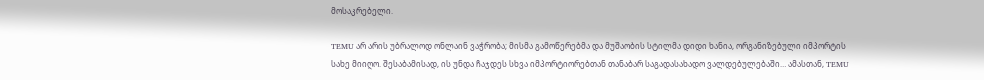მოსაკრებელი.

TEMU არ არის უბრალოდ ონლაინ ვაჭრობა; მისმა გამოწერებმა და მუშაობის სტილმა დიდი ხანია, ორგანიზებული იმპორტის სახე მიიღო. შესაბამისად, ის უნდა ჩაჯდეს სხვა იმპორტიორებთან თანაბარ საგადასახადო ვალდებულებაში… ამასთან, TEMU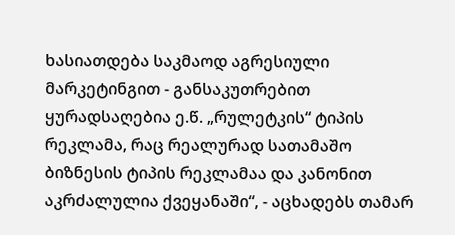ხასიათდება საკმაოდ აგრესიული მარკეტინგით - განსაკუთრებით ყურადსაღებია ე.წ. „რულეტკის“ ტიპის რეკლამა, რაც რეალურად სათამაშო ბიზნესის ტიპის რეკლამაა და კანონით აკრძალულია ქვეყანაში“, - აცხადებს თამარ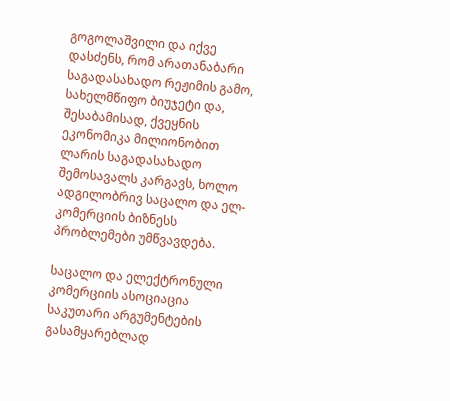გოგოლაშვილი და იქვე დასძენს, რომ არათანაბარი საგადასახადო რეჟიმის გამო, სახელმწიფო ბიუჯეტი და, შესაბამისად, ქვეყნის ეკონომიკა მილიონობით ლარის საგადასახადო შემოსავალს კარგავს, ხოლო ადგილობრივ საცალო და ელ-კომერციის ბიზნესს პრობლემები უმწვავდება.

საცალო და ელექტრონული კომერციის ასოციაცია საკუთარი არგუმენტების გასამყარებლად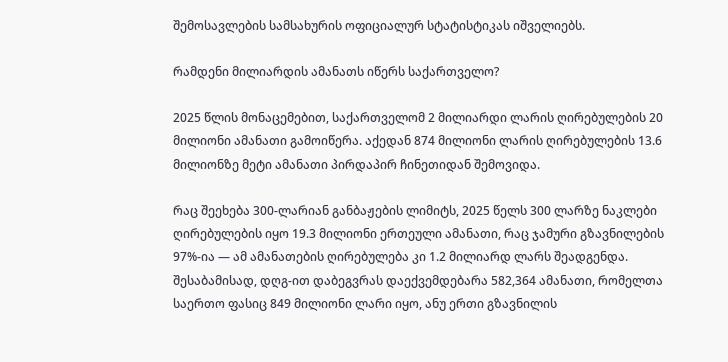შემოსავლების სამსახურის ოფიციალურ სტატისტიკას იშველიებს.

რამდენი მილიარდის ამანათს იწერს საქართველო?

2025 წლის მონაცემებით, საქართველომ 2 მილიარდი ლარის ღირებულების 20 მილიონი ამანათი გამოიწერა. აქედან 874 მილიონი ლარის ღირებულების 13.6 მილიონზე მეტი ამანათი პირდაპირ ჩინეთიდან შემოვიდა.

რაც შეეხება 300-ლარიან განბაჟების ლიმიტს, 2025 წელს 300 ლარზე ნაკლები ღირებულების იყო 19.3 მილიონი ერთეული ამანათი, რაც ჯამური გზავნილების 97%-ია — ამ ამანათების ღირებულება კი 1.2 მილიარდ ლარს შეადგენდა. შესაბამისად, დღგ-ით დაბეგვრას დაექვემდებარა 582,364 ამანათი, რომელთა საერთო ფასიც 849 მილიონი ლარი იყო, ანუ ერთი გზავნილის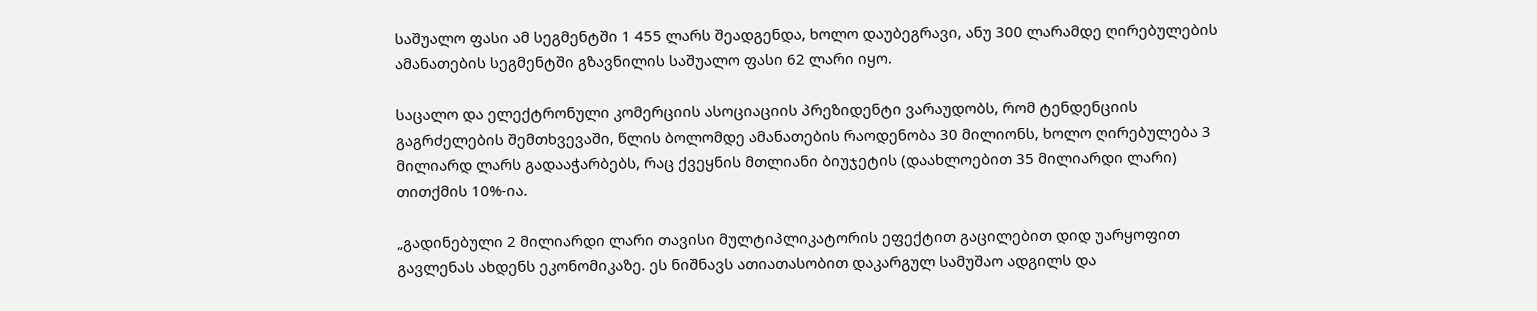საშუალო ფასი ამ სეგმენტში 1 455 ლარს შეადგენდა, ხოლო დაუბეგრავი, ანუ 300 ლარამდე ღირებულების ამანათების სეგმენტში გზავნილის საშუალო ფასი 62 ლარი იყო.

საცალო და ელექტრონული კომერციის ასოციაციის პრეზიდენტი ვარაუდობს, რომ ტენდენციის გაგრძელების შემთხვევაში, წლის ბოლომდე ამანათების რაოდენობა 30 მილიონს, ხოლო ღირებულება 3 მილიარდ ლარს გადააჭარბებს, რაც ქვეყნის მთლიანი ბიუჯეტის (დაახლოებით 35 მილიარდი ლარი) თითქმის 10%-ია.

„გადინებული 2 მილიარდი ლარი თავისი მულტიპლიკატორის ეფექტით გაცილებით დიდ უარყოფით გავლენას ახდენს ეკონომიკაზე. ეს ნიშნავს ათიათასობით დაკარგულ სამუშაო ადგილს და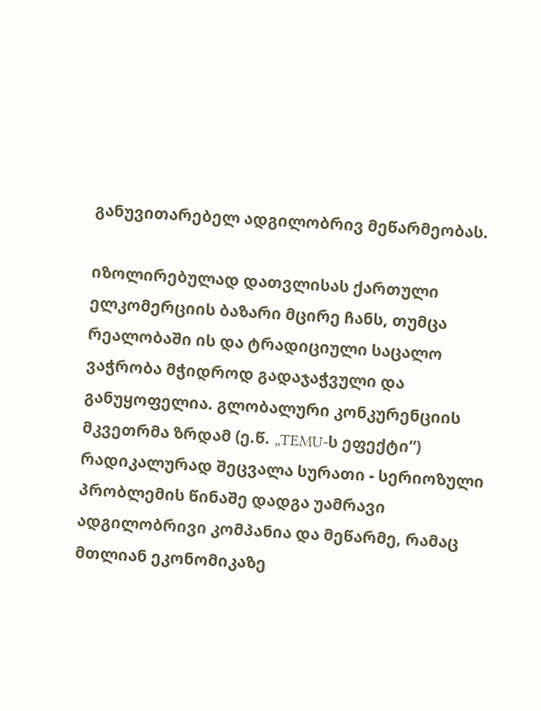განუვითარებელ ადგილობრივ მეწარმეობას.

იზოლირებულად დათვლისას ქართული ელკომერციის ბაზარი მცირე ჩანს, თუმცა რეალობაში ის და ტრადიციული საცალო ვაჭრობა მჭიდროდ გადაჯაჭვული და განუყოფელია. გლობალური კონკურენციის მკვეთრმა ზრდამ (ე.წ. „TEMU-ს ეფექტი“) რადიკალურად შეცვალა სურათი - სერიოზული პრობლემის წინაშე დადგა უამრავი ადგილობრივი კომპანია და მეწარმე, რამაც მთლიან ეკონომიკაზე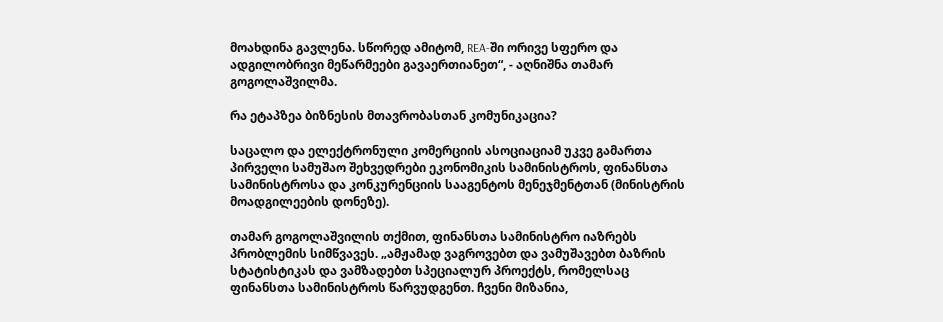მოახდინა გავლენა. სწორედ ამიტომ, REA-ში ორივე სფერო და ადგილობრივი მეწარმეები გავაერთიანეთ“, - აღნიშნა თამარ გოგოლაშვილმა.

რა ეტაპზეა ბიზნესის მთავრობასთან კომუნიკაცია?

საცალო და ელექტრონული კომერციის ასოციაციამ უკვე გამართა პირველი სამუშაო შეხვედრები ეკონომიკის სამინისტროს, ფინანსთა სამინისტროსა და კონკურენციის სააგენტოს მენეჯმენტთან (მინისტრის მოადგილეების დონეზე).

თამარ გოგოლაშვილის თქმით, ფინანსთა სამინისტრო იაზრებს პრობლემის სიმწვავეს. „ამჟამად ვაგროვებთ და ვამუშავებთ ბაზრის სტატისტიკას და ვამზადებთ სპეციალურ პროექტს, რომელსაც ფინანსთა სამინისტროს წარვუდგენთ. ჩვენი მიზანია,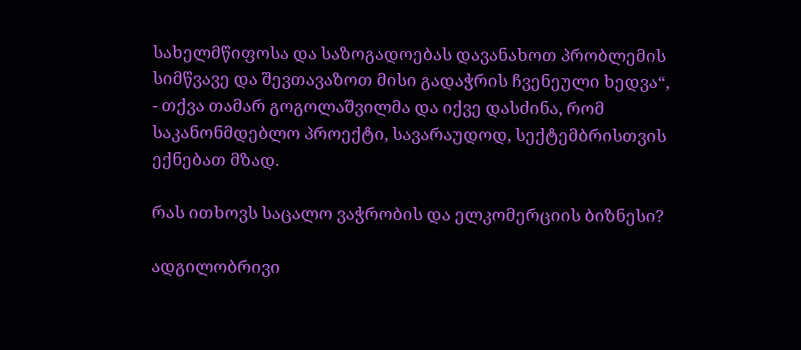სახელმწიფოსა და საზოგადოებას დავანახოთ პრობლემის სიმწვავე და შევთავაზოთ მისი გადაჭრის ჩვენეული ხედვა“, - თქვა თამარ გოგოლაშვილმა და იქვე დასძინა, რომ საკანონმდებლო პროექტი, სავარაუდოდ, სექტემბრისთვის ექნებათ მზად.

რას ითხოვს საცალო ვაჭრობის და ელკომერციის ბიზნესი?

ადგილობრივი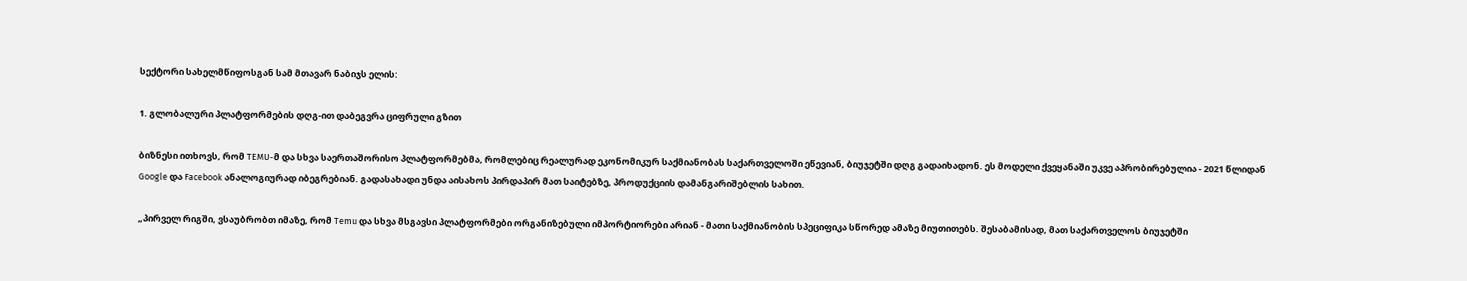სექტორი სახელმწიფოსგან სამ მთავარ ნაბიჯს ელის:

1. გლობალური პლატფორმების დღგ-ით დაბეგვრა ციფრული გზით

ბიზნესი ითხოვს, რომ TEMU-მ და სხვა საერთაშორისო პლატფორმებმა, რომლებიც რეალურად ეკონომიკურ საქმიანობას საქართველოში ეწევიან, ბიუჯეტში დღგ გადაიხადონ. ეს მოდელი ქვეყანაში უკვე აპრობირებულია - 2021 წლიდან Google და Facebook ანალოგიურად იბეგრებიან. გადასახადი უნდა აისახოს პირდაპირ მათ საიტებზე, პროდუქციის დამანგარიშებლის სახით.

„პირველ რიგში, ვსაუბრობთ იმაზე, რომ Temu და სხვა მსგავსი პლატფორმები ორგანიზებული იმპორტიორები არიან - მათი საქმიანობის სპეციფიკა სწორედ ამაზე მიუთითებს. შესაბამისად, მათ საქართველოს ბიუჯეტში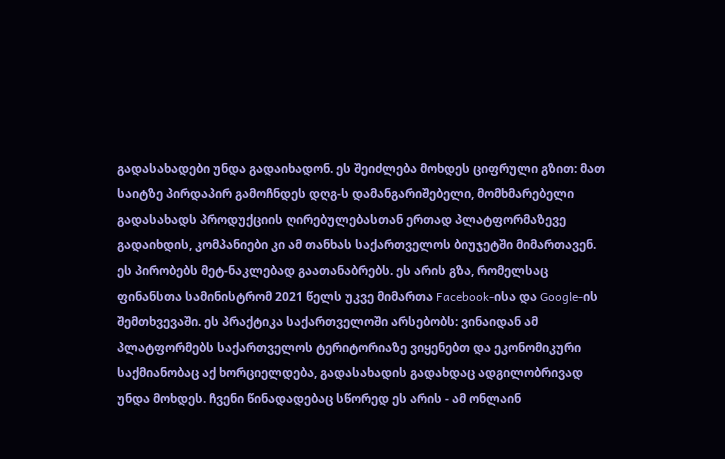გადასახადები უნდა გადაიხადონ. ეს შეიძლება მოხდეს ციფრული გზით: მათ საიტზე პირდაპირ გამოჩნდეს დღგ-ს დამანგარიშებელი, მომხმარებელი გადასახადს პროდუქციის ღირებულებასთან ერთად პლატფორმაზევე გადაიხდის, კომპანიები კი ამ თანხას საქართველოს ბიუჯეტში მიმართავენ. ეს პირობებს მეტ-ნაკლებად გაათანაბრებს. ეს არის გზა, რომელსაც ფინანსთა სამინისტრომ 2021 წელს უკვე მიმართა Facebook-ისა და Google-ის შემთხვევაში. ეს პრაქტიკა საქართველოში არსებობს: ვინაიდან ამ პლატფორმებს საქართველოს ტერიტორიაზე ვიყენებთ და ეკონომიკური საქმიანობაც აქ ხორციელდება, გადასახადის გადახდაც ადგილობრივად უნდა მოხდეს. ჩვენი წინადადებაც სწორედ ეს არის - ამ ონლაინ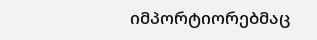იმპორტიორებმაც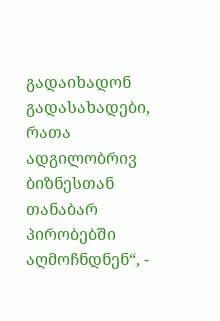გადაიხადონ გადასახადები, რათა ადგილობრივ ბიზნესთან თანაბარ პირობებში აღმოჩნდნენ“, -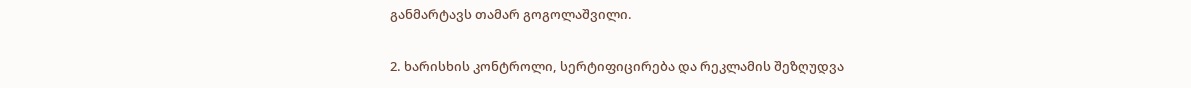განმარტავს თამარ გოგოლაშვილი.

2. ხარისხის კონტროლი, სერტიფიცირება და რეკლამის შეზღუდვა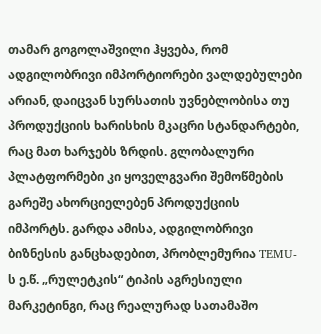თამარ გოგოლაშვილი ჰყვება, რომ ადგილობრივი იმპორტიორები ვალდებულები არიან, დაიცვან სურსათის უვნებლობისა თუ პროდუქციის ხარისხის მკაცრი სტანდარტები, რაც მათ ხარჯებს ზრდის. გლობალური პლატფორმები კი ყოველგვარი შემოწმების გარეშე ახორციელებენ პროდუქციის იმპორტს. გარდა ამისა, ადგილობრივი ბიზნესის განცხადებით, პრობლემურია TEMU-ს ე.წ. „რულეტკის“ ტიპის აგრესიული მარკეტინგი, რაც რეალურად სათამაშო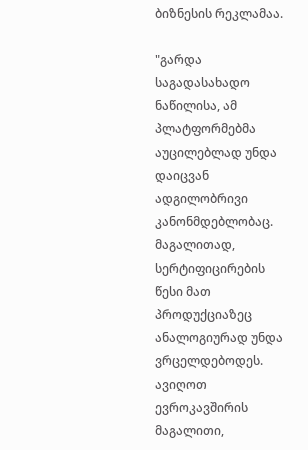ბიზნესის რეკლამაა.

"გარდა საგადასახადო ნაწილისა, ამ პლატფორმებმა აუცილებლად უნდა დაიცვან ადგილობრივი კანონმდებლობაც. მაგალითად, სერტიფიცირების წესი მათ პროდუქციაზეც ანალოგიურად უნდა ვრცელდებოდეს. ავიღოთ ევროკავშირის მაგალითი,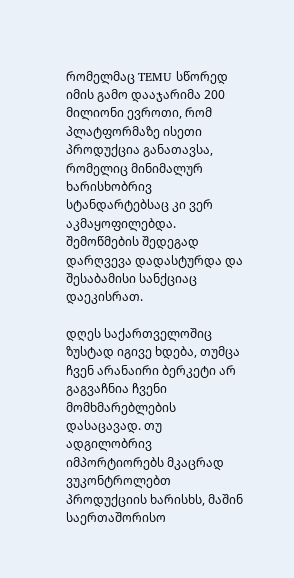რომელმაც TEMU სწორედ იმის გამო დააჯარიმა 200 მილიონი ევროთი, რომ პლატფორმაზე ისეთი პროდუქცია განათავსა, რომელიც მინიმალურ ხარისხობრივ სტანდარტებსაც კი ვერ აკმაყოფილებდა. შემოწმების შედეგად დარღვევა დადასტურდა და შესაბამისი სანქციაც დაეკისრათ.

დღეს საქართველოშიც ზუსტად იგივე ხდება, თუმცა ჩვენ არანაირი ბერკეტი არ გაგვაჩნია ჩვენი მომხმარებლების დასაცავად. თუ ადგილობრივ იმპორტიორებს მკაცრად ვუკონტროლებთ პროდუქციის ხარისხს, მაშინ საერთაშორისო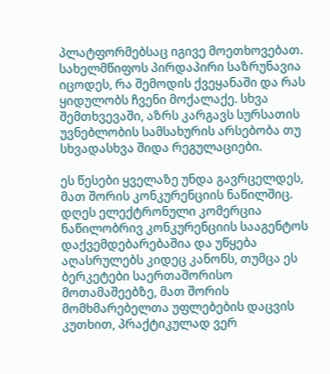პლატფორმებსაც იგივე მოეთხოვებათ. სახელმწიფოს პირდაპირი საზრუნავია იცოდეს, რა შემოდის ქვეყანაში და რას ყიდულობს ჩვენი მოქალაქე. სხვა შემთხვევაში, აზრს კარგავს სურსათის უვნებლობის სამსახურის არსებობა თუ სხვადასხვა შიდა რეგულაციები.

ეს წესები ყველაზე უნდა გავრცელდეს, მათ შორის კონკურენციის ნაწილშიც. დღეს ელექტრონული კომერცია ნაწილობრივ კონკურენციის სააგენტოს დაქვემდებარებაშია და უწყება აღასრულებს კიდეც კანონს, თუმცა ეს ბერკეტები საერთაშორისო მოთამაშეებზე, მათ შორის მომხმარებელთა უფლებების დაცვის კუთხით, პრაქტიკულად ვერ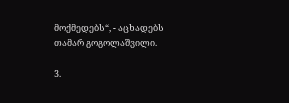მოქმედებს“, - აცხადებს თამარ გოგოლაშვილი.

3.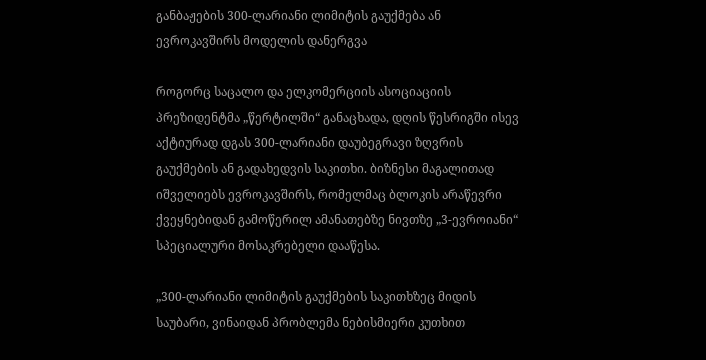განბაჟების 300-ლარიანი ლიმიტის გაუქმება ან ევროკავშირს მოდელის დანერგვა

როგორც საცალო და ელკომერციის ასოციაციის პრეზიდენტმა „წერტილში“ განაცხადა, დღის წესრიგში ისევ აქტიურად დგას 300-ლარიანი დაუბეგრავი ზღვრის გაუქმების ან გადახედვის საკითხი. ბიზნესი მაგალითად იშველიებს ევროკავშირს, რომელმაც ბლოკის არაწევრი ქვეყნებიდან გამოწერილ ამანათებზე ნივთზე „3-ევროიანი“ სპეციალური მოსაკრებელი დააწესა.

„300-ლარიანი ლიმიტის გაუქმების საკითხზეც მიდის საუბარი, ვინაიდან პრობლემა ნებისმიერი კუთხით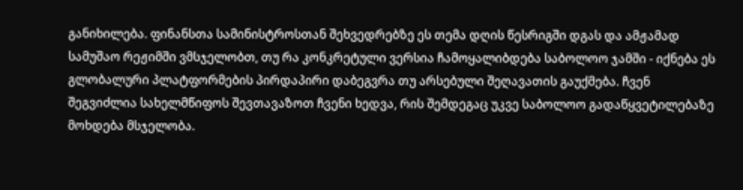განიხილება. ფინანსთა სამინისტროსთან შეხვედრებზე ეს თემა დღის წესრიგში დგას და ამჟამად სამუშაო რეჟიმში ვმსჯელობთ, თუ რა კონკრეტული ვერსია ჩამოყალიბდება საბოლოო ჯამში - იქნება ეს გლობალური პლატფორმების პირდაპირი დაბეგვრა თუ არსებული შეღავათის გაუქმება. ჩვენ შეგვიძლია სახელმწიფოს შევთავაზოთ ჩვენი ხედვა, რის შემდეგაც უკვე საბოლოო გადაწყვეტილებაზე მოხდება მსჯელობა.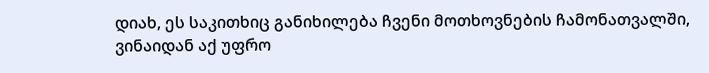დიახ, ეს საკითხიც განიხილება ჩვენი მოთხოვნების ჩამონათვალში, ვინაიდან აქ უფრო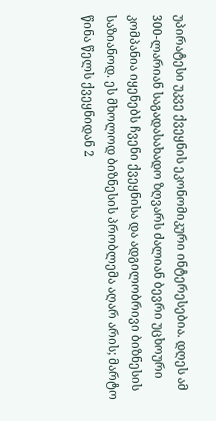უპირატესი უკვე ქვეყნის ეკონომიკური ინტერესებია. დღეს ამ 300-ლარიან საგადასახადო ზღვარს ძალიან ბევრი უცხოური კომპანია იყენებს ჩვენი ქვეყნისა და ადგილობრივი ბიზნესის საზიანოდ. ეს მხოლოდ ბიზნესის პრობლემა აღარ არის; მარტო წინა წელს ქვეყნიდან 2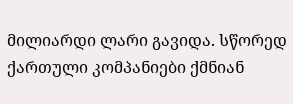მილიარდი ლარი გავიდა. სწორედ ქართული კომპანიები ქმნიან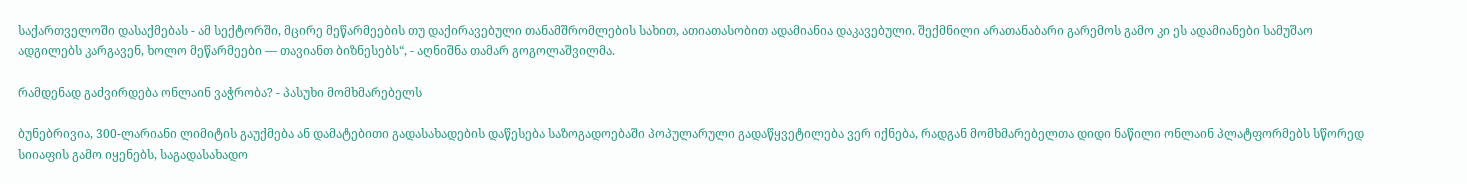საქართველოში დასაქმებას - ამ სექტორში, მცირე მეწარმეების თუ დაქირავებული თანამშრომლების სახით, ათიათასობით ადამიანია დაკავებული. შექმნილი არათანაბარი გარემოს გამო კი ეს ადამიანები სამუშაო ადგილებს კარგავენ, ხოლო მეწარმეები — თავიანთ ბიზნესებს“, - აღნიშნა თამარ გოგოლაშვილმა.

რამდენად გაძვირდება ონლაინ ვაჭრობა? - პასუხი მომხმარებელს

ბუნებრივია, 300-ლარიანი ლიმიტის გაუქმება ან დამატებითი გადასახადების დაწესება საზოგადოებაში პოპულარული გადაწყვეტილება ვერ იქნება, რადგან მომხმარებელთა დიდი ნაწილი ონლაინ პლატფორმებს სწორედ სიიაფის გამო იყენებს, საგადასახადო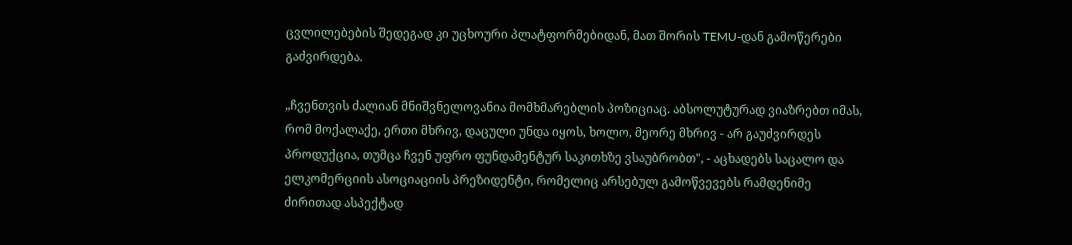ცვლილებების შედეგად კი უცხოური პლატფორმებიდან, მათ შორის TEMU-დან გამოწერები გაძვირდება.

„ჩვენთვის ძალიან მნიშვნელოვანია მომხმარებლის პოზიციაც. აბსოლუტურად ვიაზრებთ იმას, რომ მოქალაქე, ერთი მხრივ, დაცული უნდა იყოს, ხოლო, მეორე მხრივ - არ გაუძვირდეს პროდუქცია, თუმცა ჩვენ უფრო ფუნდამენტურ საკითხზე ვსაუბრობთ", - აცხადებს საცალო და ელკომერციის ასოციაციის პრეზიდენტი, რომელიც არსებულ გამოწვევებს რამდენიმე ძირითად ასპექტად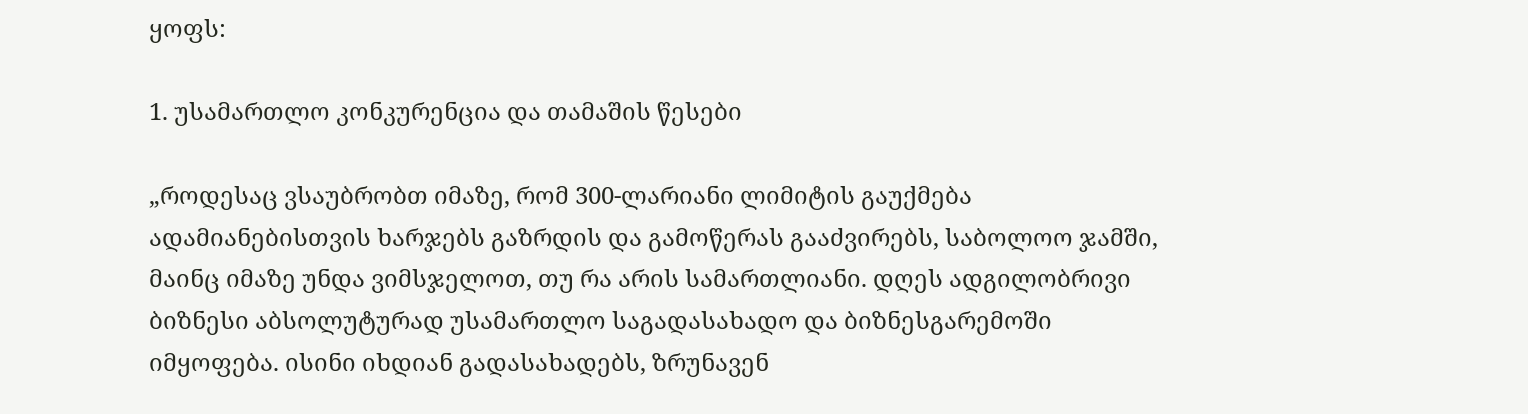ყოფს:

1. უსამართლო კონკურენცია და თამაშის წესები

„როდესაც ვსაუბრობთ იმაზე, რომ 300-ლარიანი ლიმიტის გაუქმება ადამიანებისთვის ხარჯებს გაზრდის და გამოწერას გააძვირებს, საბოლოო ჯამში, მაინც იმაზე უნდა ვიმსჯელოთ, თუ რა არის სამართლიანი. დღეს ადგილობრივი ბიზნესი აბსოლუტურად უსამართლო საგადასახადო და ბიზნესგარემოში იმყოფება. ისინი იხდიან გადასახადებს, ზრუნავენ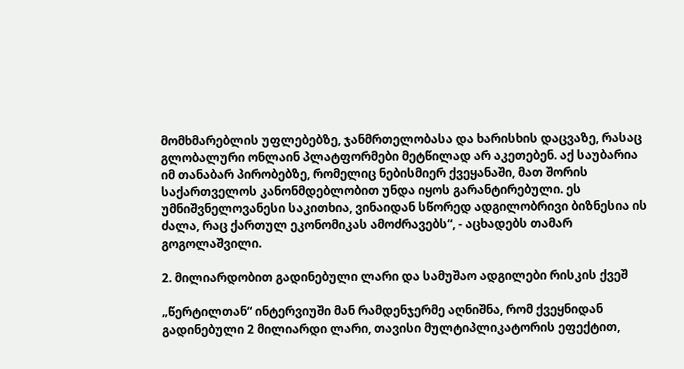მომხმარებლის უფლებებზე, ჯანმრთელობასა და ხარისხის დაცვაზე, რასაც გლობალური ონლაინ პლატფორმები მეტწილად არ აკეთებენ. აქ საუბარია იმ თანაბარ პირობებზე, რომელიც ნებისმიერ ქვეყანაში, მათ შორის საქართველოს კანონმდებლობით უნდა იყოს გარანტირებული. ეს უმნიშვნელოვანესი საკითხია, ვინაიდან სწორედ ადგილობრივი ბიზნესია ის ძალა, რაც ქართულ ეკონომიკას ამოძრავებს“, - აცხადებს თამარ გოგოლაშვილი.

2. მილიარდობით გადინებული ლარი და სამუშაო ადგილები რისკის ქვეშ

„წერტილთან“ ინტერვიუში მან რამდენჯერმე აღნიშნა, რომ ქვეყნიდან გადინებული 2 მილიარდი ლარი, თავისი მულტიპლიკატორის ეფექტით,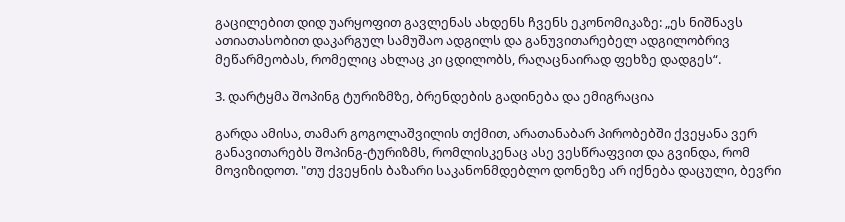გაცილებით დიდ უარყოფით გავლენას ახდენს ჩვენს ეკონომიკაზე: „ეს ნიშნავს ათიათასობით დაკარგულ სამუშაო ადგილს და განუვითარებელ ადგილობრივ მეწარმეობას, რომელიც ახლაც კი ცდილობს, რაღაცნაირად ფეხზე დადგეს“.

3. დარტყმა შოპინგ ტურიზმზე, ბრენდების გადინება და ემიგრაცია

გარდა ამისა, თამარ გოგოლაშვილის თქმით, არათანაბარ პირობებში ქვეყანა ვერ განავითარებს შოპინგ-ტურიზმს, რომლისკენაც ასე ვესწრაფვით და გვინდა, რომ მოვიზიდოთ. "თუ ქვეყნის ბაზარი საკანონმდებლო დონეზე არ იქნება დაცული, ბევრი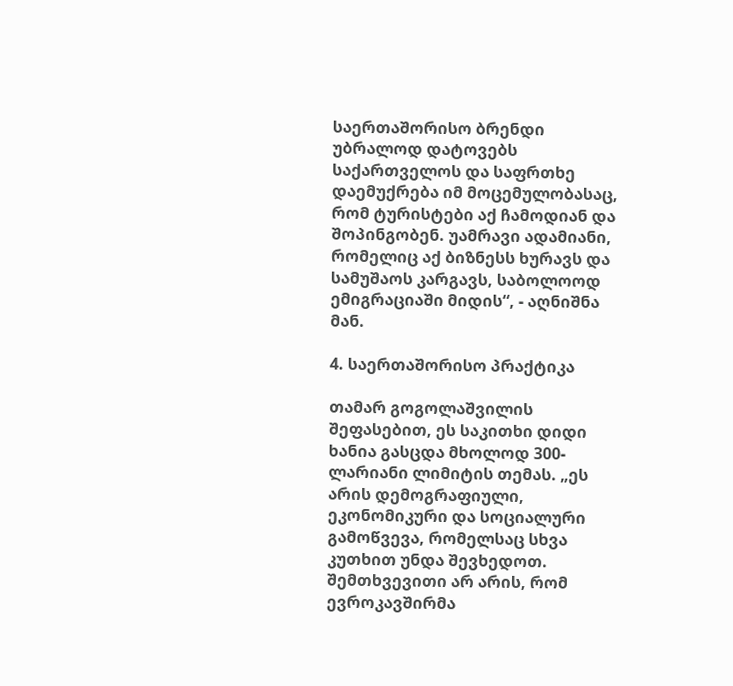საერთაშორისო ბრენდი უბრალოდ დატოვებს საქართველოს და საფრთხე დაემუქრება იმ მოცემულობასაც, რომ ტურისტები აქ ჩამოდიან და შოპინგობენ. უამრავი ადამიანი, რომელიც აქ ბიზნესს ხურავს და სამუშაოს კარგავს, საბოლოოდ ემიგრაციაში მიდის“, - აღნიშნა მან.

4. საერთაშორისო პრაქტიკა

თამარ გოგოლაშვილის შეფასებით, ეს საკითხი დიდი ხანია გასცდა მხოლოდ 300-ლარიანი ლიმიტის თემას. „ეს არის დემოგრაფიული, ეკონომიკური და სოციალური გამოწვევა, რომელსაც სხვა კუთხით უნდა შევხედოთ. შემთხვევითი არ არის, რომ ევროკავშირმა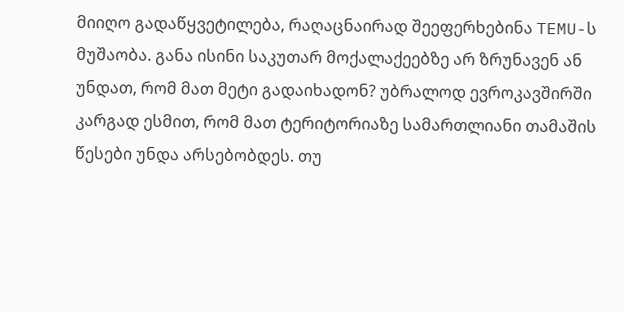მიიღო გადაწყვეტილება, რაღაცნაირად შეეფერხებინა TEMU-ს მუშაობა. განა ისინი საკუთარ მოქალაქეებზე არ ზრუნავენ ან უნდათ, რომ მათ მეტი გადაიხადონ? უბრალოდ ევროკავშირში კარგად ესმით, რომ მათ ტერიტორიაზე სამართლიანი თამაშის წესები უნდა არსებობდეს. თუ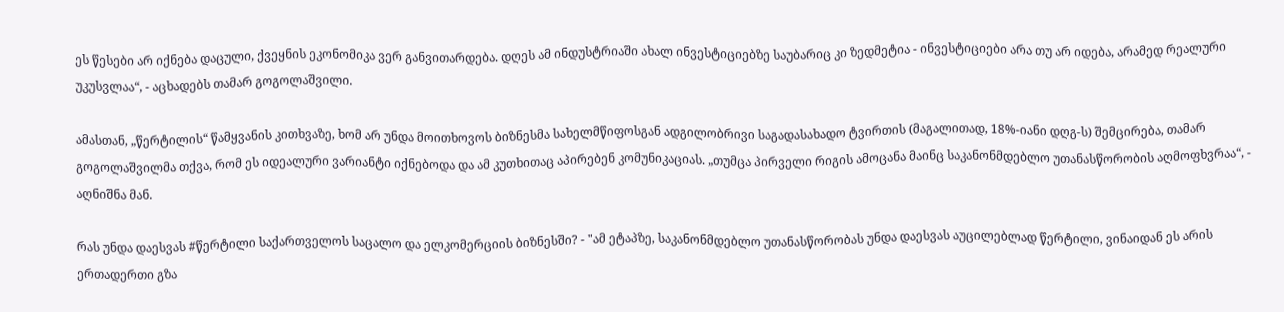ეს წესები არ იქნება დაცული, ქვეყნის ეკონომიკა ვერ განვითარდება. დღეს ამ ინდუსტრიაში ახალ ინვესტიციებზე საუბარიც კი ზედმეტია - ინვესტიციები არა თუ არ იდება, არამედ რეალური უკუსვლაა“, - აცხადებს თამარ გოგოლაშვილი.

ამასთან, „წერტილის“ წამყვანის კითხვაზე, ხომ არ უნდა მოითხოვოს ბიზნესმა სახელმწიფოსგან ადგილობრივი საგადასახადო ტვირთის (მაგალითად, 18%-იანი დღგ-ს) შემცირება, თამარ გოგოლაშვილმა თქვა, რომ ეს იდეალური ვარიანტი იქნებოდა და ამ კუთხითაც აპირებენ კომუნიკაციას. „თუმცა პირველი რიგის ამოცანა მაინც საკანონმდებლო უთანასწორობის აღმოფხვრაა“, - აღნიშნა მან.

რას უნდა დაესვას #წერტილი საქართველოს საცალო და ელკომერციის ბიზნესში? - "ამ ეტაპზე, საკანონმდებლო უთანასწორობას უნდა დაესვას აუცილებლად წერტილი, ვინაიდან ეს არის ერთადერთი გზა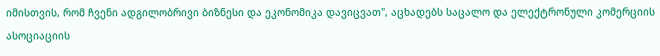იმისთვის, რომ ჩვენი ადგილობრივი ბიზნესი და ეკონომიკა დავიცვათ", აცხადებს საცალო და ელექტრონული კომერციის ასოციაციის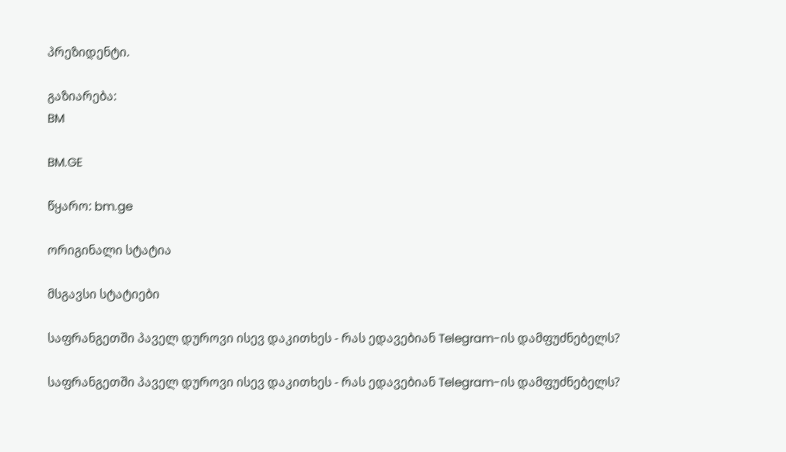პრეზიდენტი.

გაზიარება:
BM

BM.GE

წყარო: bm.ge

ორიგინალი სტატია

მსგავსი სტატიები

საფრანგეთში პაველ დუროვი ისევ დაკითხეს - რას ედავებიან Telegram-ის დამფუძნებელს?

საფრანგეთში პაველ დუროვი ისევ დაკითხეს - რას ედავებიან Telegram-ის დამფუძნებელს?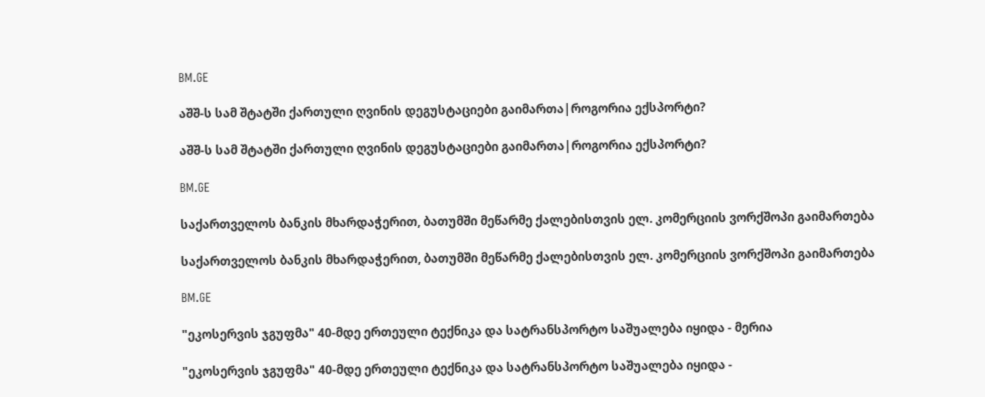BM.GE

აშშ-ს სამ შტატში ქართული ღვინის დეგუსტაციები გაიმართა|როგორია ექსპორტი?

აშშ-ს სამ შტატში ქართული ღვინის დეგუსტაციები გაიმართა|როგორია ექსპორტი?

BM.GE

საქართველოს ბანკის მხარდაჭერით, ბათუმში მეწარმე ქალებისთვის ელ. კომერციის ვორქშოპი გაიმართება

საქართველოს ბანკის მხარდაჭერით, ბათუმში მეწარმე ქალებისთვის ელ. კომერციის ვორქშოპი გაიმართება

BM.GE

"ეკოსერვის ჯგუფმა" 40-მდე ერთეული ტექნიკა და სატრანსპორტო საშუალება იყიდა - მერია

"ეკოსერვის ჯგუფმა" 40-მდე ერთეული ტექნიკა და სატრანსპორტო საშუალება იყიდა -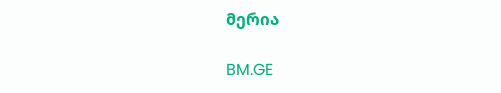მერია

BM.GE